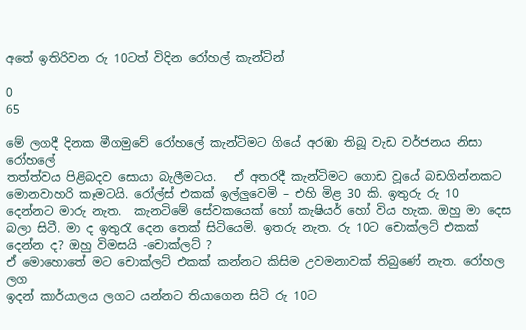අතේ ඉතිරිවන රු 10ටත් විදින රෝහල් කැන්ටින්

0
65

මේ ලගදී දිනක මීගමුවේ රෝහලේ කැන්ටිමට ගියේ අරඹා තිබූ වැඩ වර්ජනය නිසා රෝහලේ
තත්ත්වය පිළිබදව සොයා බැලීමටය.   ඒ අතරදී කැන්ටිමට ගොඩ වූයේ බඩගින්නකට මොනවාහරි කෑමටයි. රෝල්ස් එකක් ඉල්ලුවෙමි – එහි මිළ 30 කි. ඉතුරු රු 10 දෙන්නට මාරු නැත.  කැනටිමේ සේවකයෙක් හෝ කැෂියර් හෝ විය හැක. ඔහු මා දෙස බලා සිටී. මා ද ඉතුරැ දෙන තෙක් සිටියෙමි. ඉතරු නැත. රු 10ට ‍චොක්ලට් එකක් දෙන්න ද? ඔහු විමසයි -චොක්ලට් ?
ඒ මොහොතේ මට චොක්ලට් එකක් කන්නට කිසිම උවමනාවක් තිබුණේ නැත. රෝහල ලග
ඉදන් කාර්යාලය ලගට යන්නට තියාගෙන සිටි රු 10ට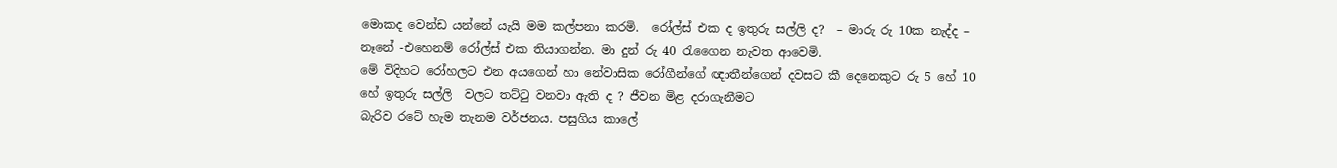මොකද වෙන්ඩ යන්නේ යැයි මම කල්පනා කරමි.  රෝල්ස් එක ද ඉතුරු සල්ලි ද?  – මාරු රු 10ක නැද්ද – නෑනේ -එහෙනම් රෝල්ස් එක තියාගන්න. මා දුන් රු 40 රැගෛන නැවත ආවෙමි.
මේ විදිහට රෝහලට එන අයගෙන් හා නේවාසික රෝගීන්ගේ ඥාතීන්ගෙන් දවසට කී දෙනෙකුට රු 5 හේ 10 හේ ඉතුරු සල්ලි  වලට තට්ටු වනවා ඇති ද ? ජීවන මිළ දරාගැනීමට
බැරිව රටේ හැම තැනම වර්ජනය. පසුගිය කාලේ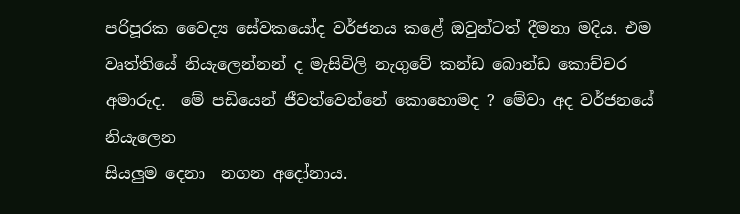පරිපූරක වෛද්‍ය සේවකයෝද වර්ජනය කළේ ඔවුන්ටත් දීමනා මදිය. එම වෘත්තියේ නියැලෙන්නන් ද මැසිවිලි නැගුවේ කන්ඩ බොන්ඩ කොච්චර අමාරුද.  මේ පඩියෙන් ජීවත්වෙන්නේ කොහොමද ? මේවා අද වර්ජනයේ නියැලෙන
සියලුම දෙනා  නගන අදෝනාය.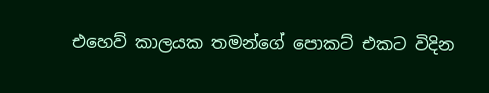එහෙව් කාලයක තමන්ගේ පොකට් එකට විදින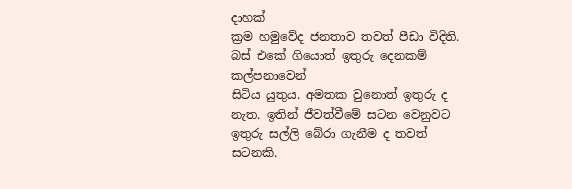දාහක්
ක්‍රම හමුවේද ජනතාව තවත් පීඩා විදිති.   බස් එකේ ගියොත් ඉතුරු දෙනකම් කල්පනාවෙන්
සිටිය යුතුය. අමතක වුනොත් ඉතුරු ද නැත. ඉතින් ජීවත්වීමේ සටන වෙනුවට  ඉතුරු සල්ලි බේරා ගැනීම ද තවත් සටනකි.